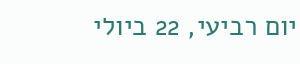יום רביעי, 22 ביולי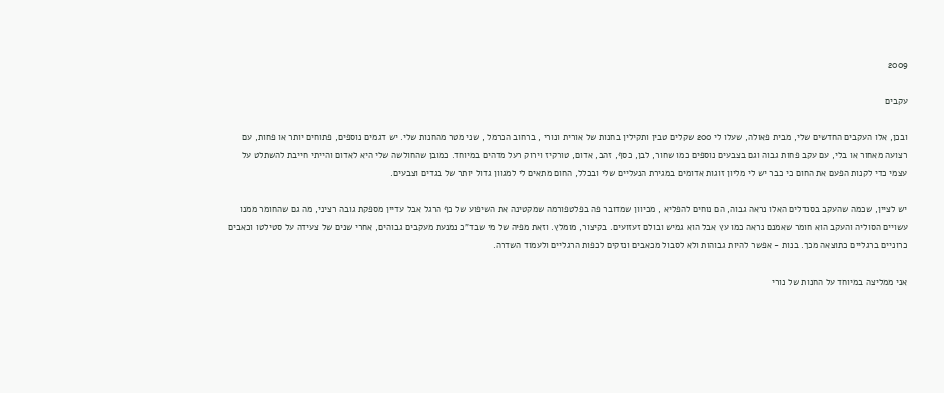2009

עקבים

ובכן, אלו העקבים החדשים שלי, מבית פאולה, שעלו לי 200 שקלים טבין ותקילין בחנות של אורית ונורי , ברחוב הכרמל , שני מטר מהחנות שלי. יש דגמים נוספים, פתוחים יותר או פחות, עם רצועה מאחור או בלי, עם עקב פחות גבוה וגם בצבעים נוספים כמו שחור, לבן, כסף, זהב, אדום, טורקיז וירוק רעל מדהים במיוחד. כמובן שהחולשה שלי היא לאדום והייתי חייבת להשתלט על עצמי כדי לקנות הפעם את החום כי כבר יש לי מליון זוגות אדומים במגירת הנעליים שלי ובכלל, החום מתאים לי למגוון גדול יותר של בגדים וצבעים.

יש לציין, שכמה שהעקב בסנדלים האלו נראה גבוה, הם נוחים להפליא , מכיוון שמדובר פה בפלטפורמה שמקטינה את השיפוע של כף הרגל אבל עדיין מספקת גובה רציני, מה גם שהחומר ממנו עשויים הסוליה והעקב הוא חומר שאמנם נראה כמו עץ אבל הוא גמיש ובולם זעזועים. בקיצור, מומלץ. וזאת מפיה של מי שבד"כ נמנעת מעקבים גבוהים, אחרי שנים של צעידה על סטילטו וכאבים כרוניים ברגליים כתוצאה מכך. בנות - אפשר להיות גבוהות ולא לסבול מכאבים ונזקים לכפות הרגליים ולעמוד השדרה.

אני ממליצה במיוחד על החנות של נורי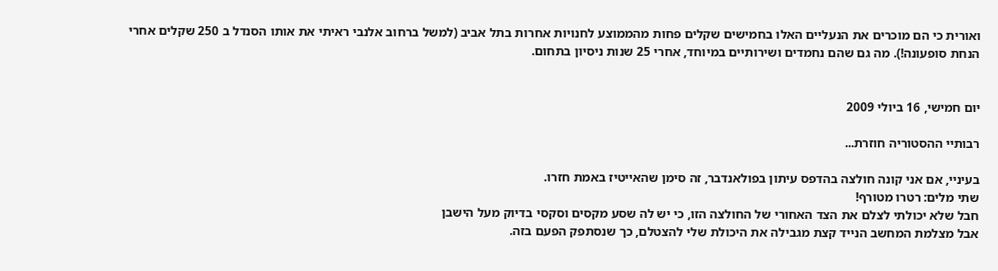ואורית כי הם מוכרים את הנעליים האלו בחמישים שקלים פחות מהממוצע לחנויות אחרות בתל אביב (למשל ברחוב אלנבי ראיתי את אותו הסנדל ב 250 שקלים אחרי הנחת סופעונה!). מה גם שהם נחמדים ושירותיים במיוחד, אחרי 25 שנות ניסיון בתחום.


יום חמישי, 16 ביולי 2009

רבותיי ההסטוריה חוזרת...

בעיניי, אם אני קונה חולצה בהדפס עיתון בפולאנדבר, זה סימן שהאייטיז באמת חזרו.
שתי מלים: רטרו מטורף!
חבל שלא יכולתי לצלם את הצד האחורי של החולצה הזו, כי יש לה שסע מקסים וסקסי בדיוק מעל הישבן
אבל מצלמת המחשב הנייד קצת מגבילה את היכולת שלי להצטלם, כך שנסתפק הפעם בזה.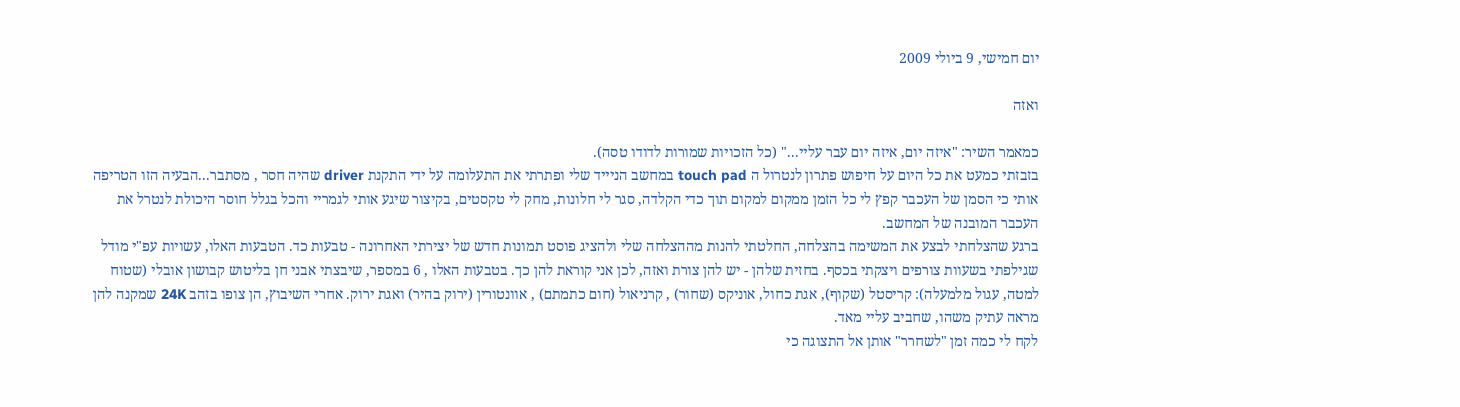יום חמישי, 9 ביולי 2009

ואזה

כמאמר השיר: "איזה יום, איזה יום עבר עליי..." (כל הזכויות שמורות לדודו טסה).
בזבזתי כמעט את כל היום על חיפוש פתרון לנטרול ה touch pad במחשב הניייד שלי ופתרתי את התעלומה על ידי התקנת driver שהיה חסר , מסתבר...הבעיה הזו הטריפה אותי כי הסמן של העכבר קפץ לי כל הזמן ממקום למקום תוך כדי הקלדה, סגר לי חלונות, מחק לי טקסטים, בקיצור שיגע אותי לגמריי והכל בגלל חוסר היכולת לנטרל את העכבר המובנה של המחשב.
ברגע שהצלחתי לבצע את המשימה בהצלחה, החלטתי להנות מההצלחה שלי ולהציג פוסט תמונות חדש של יצירתי האחרונה - טבעות כד. הטבעות האלו, עשויות עפ"י מודל שגילפתי בשעוות צורפים ויצקתי בכסף. בחזית שלהן - יש להן צורת ואזה, לכן אני קוראת להן כך. בטבעות האלו , 6 במספר, שיבצתי אבני חן בליטוש קבושון אובלי (שטוח למטה, עגול מלמעלה): קריסטל (שקוף), אגת כחול, אוניקס (שחור) , קרניאול (חום כתמתם) , אוונטורין (ירוק בהיר) ואגת ירוק. אחרי השיבוץ, הן צופו בזהב 24K שמקנה להן מראה עתיק משהו, שחביב עליי מאד.
לקח לי כמה זמן "לשחרר" אותן אל התצוגה כי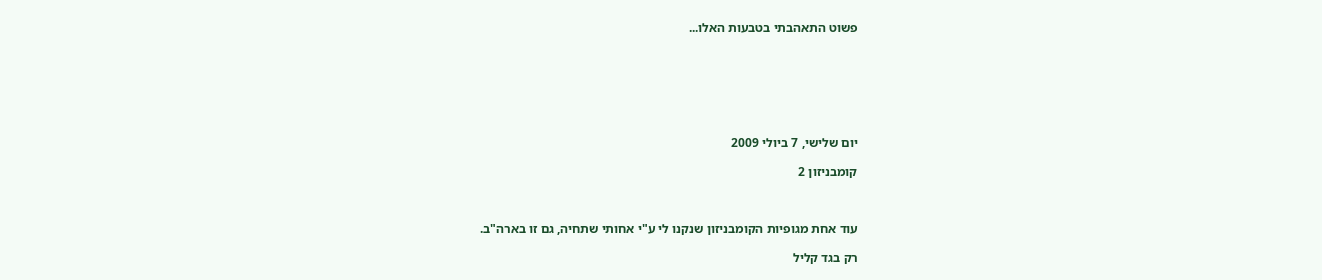פשוט התאהבתי בטבעות האלו...







יום שלישי, 7 ביולי 2009

קומבניזון 2



עוד אחת מגופיות הקומבניזון שנקנו לי ע"י אחותי שתחיה, גם זו בארה"ב.

רק בגד קליל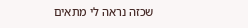שכזה נראה לי מתאים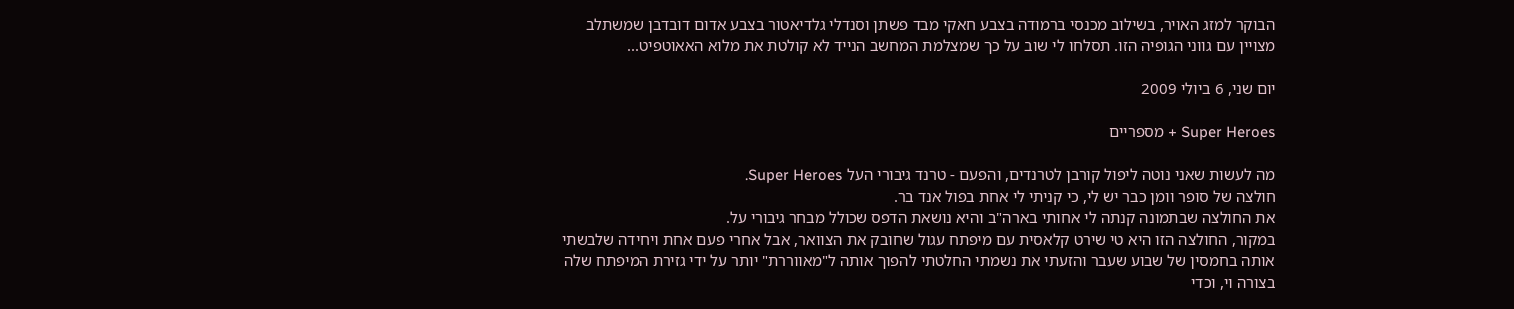הבוקר למזג האויר, בשילוב מכנסי ברמודה בצבע חאקי מבד פשתן וסנדלי גלדיאטור בצבע אדום דובדבן שמשתלב מצויין עם גווני הגופיה הזו. תסלחו לי שוב על כך שמצלמת המחשב הנייד לא קולטת את מלוא האאוטפיט...

יום שני, 6 ביולי 2009

Super Heroes + מספריים

מה לעשות שאני נוטה ליפול קורבן לטרנדים, והפעם - טרנד גיבורי העל Super Heroes.
חולצה של סופר וומן כבר יש לי, כי קניתי לי אחת בפול אנד בר.
את החולצה שבתמונה קנתה לי אחותי בארה"ב והיא נושאת הדפס שכולל מבחר גיבורי על.
במקור, החולצה הזו היא טי שירט קלאסית עם מיפתח עגול שחובק את הצוואר, אבל אחרי פעם אחת ויחידה שלבשתי אותה בחמסין של שבוע שעבר והזעתי את נשמתי החלטתי להפוך אותה ל"מאווררת" יותר על ידי גזירת המיפתח שלה בצורה וי, וכדי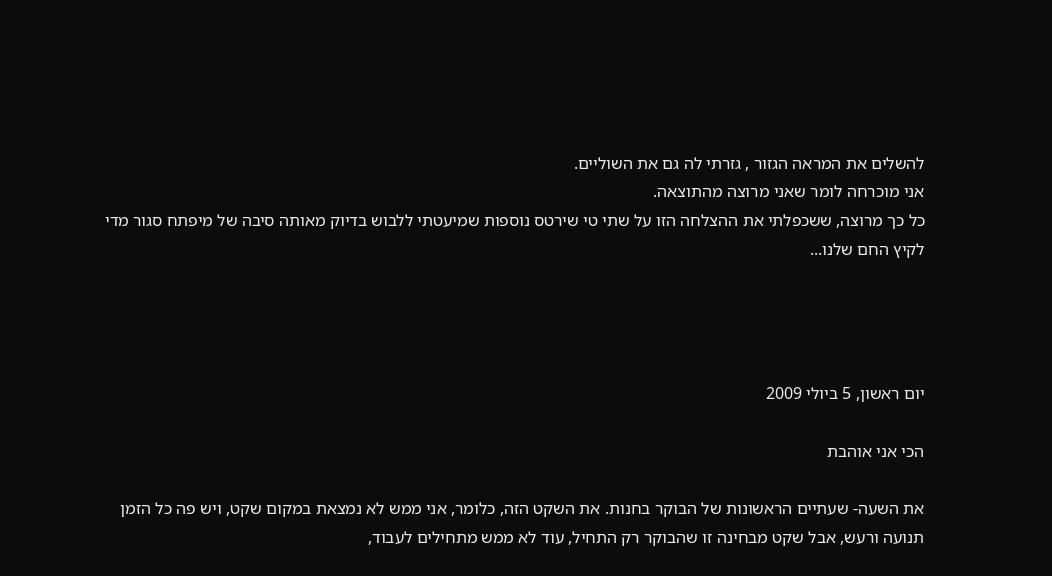להשלים את המראה הגזור , גזרתי לה גם את השוליים.
אני מוכרחה לומר שאני מרוצה מהתוצאה.
כל כך מרוצה, ששכפלתי את ההצלחה הזו על שתי טי שירטס נוספות שמיעטתי ללבוש בדיוק מאותה סיבה של מיפתח סגור מדי לקיץ החם שלנו...




יום ראשון, 5 ביולי 2009

הכי אני אוהבת

את השעה- שעתיים הראשונות של הבוקר בחנות. את השקט הזה, כלומר, אני ממש לא נמצאת במקום שקט, ויש פה כל הזמן תנועה ורעש, אבל שקט מבחינה זו שהבוקר רק התחיל, עוד לא ממש מתחילים לעבוד,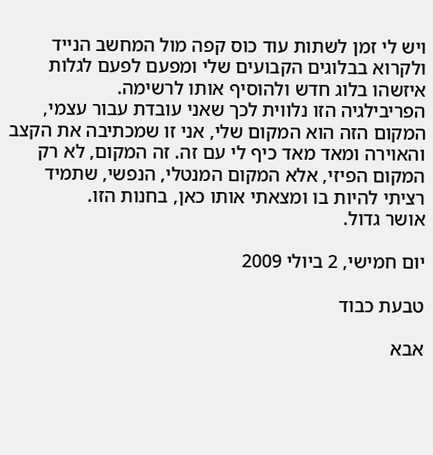ויש לי זמן לשתות עוד כוס קפה מול המחשב הנייד ולקרוא בבלוגים הקבועים שלי ומפעם לפעם לגלות איזשהו בלוג חדש ולהוסיף אותו לרשימה.
הפריבילגיה הזו נלווית לכך שאני עובדת עבור עצמי, המקום הזה הוא המקום שלי, אני זו שמכתיבה את הקצב והאוירה ומאד מאד כיף לי עם זה. זה המקום, לא רק המקום הפיזי, אלא המקום המנטלי, הנפשי, שתמיד רציתי להיות בו ומצאתי אותו כאן, בחנות הזו.
אושר גדול.

יום חמישי, 2 ביולי 2009

טבעת כבוד

אבא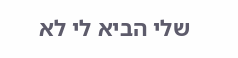שלי הביא לי לא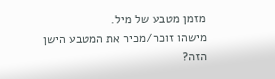מזמן מטבע של מיל.
מישהו זוכר/מכיר את המטבע הישן הזה?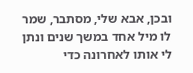ובכן, אבא שלי, מסתבר, שמר לו מיל אחד במשך שנים ונתן לי אותו לאחרונה כדי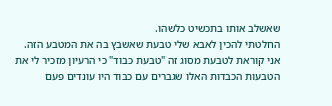שאשלב אותו בתכשיט כלשהו.
החלטתי להכין לאבא שלי טבעת שאשבץ בה את המטבע הזה.
אני קוראת לטבעת מסוג זה "טבעת כבוד" כי הרעיון מזכיר לי את הטבעות הכבדות האלו שגברים עם כבוד היו עונדים פעם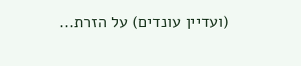(ועדיין עונדים) על הזרת...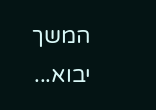המשך יבוא...